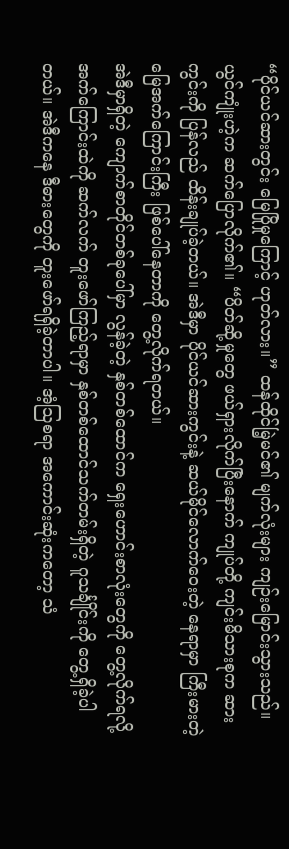“ပိုင်ယင်ဆားတွင်း မြေပြိုမှုကြောင့် ဟုတ်လား။” ထန်ထိုင်မြဲ့မင်၏ မျက်လုံးများ ကျဉ်းမြောင်းသွားသည်။
ယွင်ကျုံးဟဲ့က ဆက်ပြောလိုက်၏။ “ပိတ်ဆို့မှုတွေ ဖယ်ရှားလိုက်ပြီးနောက် ကျုပ်တို့ ကျင်းမိသားစုက ဆားကွင်းကို ပြန်လည် ထိန်းချုပ်ခဲ့တယ်။ အဲဒီမှာ ပိုင်ယင်ဆားကွင်းနဲ့ ဆယ်မိုင်လောက်ဝေးတဲ့ နေရာမှာ ကြီးမားတဲ့ မြေအက်ကြောင်းကြီး ဖြစ်ပေါ်နေတာကို တွေ့လိုက်ရတယ်။
အဲဒီမှာရှိတဲ့ ကျောက်စာတိုင်တစ်ခုပေါ်မှာ လွန်ခဲ့တဲ့ နှစ်တစ်ထောင်က ရှေးဟောင်းစာလုံးတွေကို တွေ့လိုက်ရလို့ အက်ကြောင်းထဲကို ဆက်လက် တူးဖော်ကြည့်ရာမှာ နှစ်တစ်ထောင်သက်တမ်းရှိတဲ့ ဂူသင်္ချိုင်းကို တွေ့ရှိခဲ့ပါတယ်။ အဲဒီကနေ ဒီဓားတွေကို တူးဖော်ရရှိခဲ့တာပါ။ အံ့သြစရာ အကောင်းဆုံးကတော့ သံ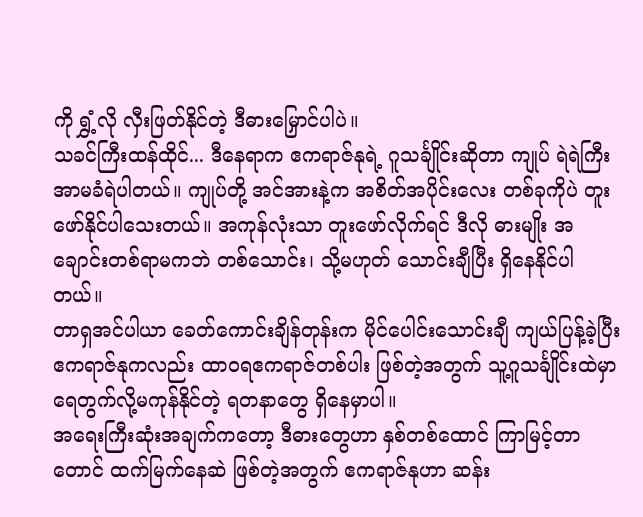ကို ရွှံ့လို လှီးဖြတ်နိုင်တဲ့ ဒီဓားမြှောင်ပါပဲ။
သခင်ကြီးထန်ထိုင်... ဒီနေရာက ဧကရာဇ်နုရဲ့ ဂူသင်္ချိုင်းဆိုတာ ကျုပ် ရဲရဲကြီး အာမခံရဲပါတယ်။ ကျုပ်တို့ အင်အားနဲ့က အစိတ်အပိုင်းလေး တစ်ခုကိုပဲ တူးဖော်နိုင်ပါသေးတယ်။ အကုန်လုံးသာ တူးဖော်လိုက်ရင် ဒီလို ဓားမျိုး အချောင်းတစ်ရာမကဘဲ တစ်သောင်း၊ သို့မဟုတ် သောင်းချီပြီး ရှိနေနိုင်ပါတယ်။
တာရှအင်ပါယာ ခေတ်ကောင်းချိန်တုန်းက မိုင်ပေါင်းသောင်းချီ ကျယ်ပြန့်ခဲ့ပြီး ဧကရာဇ်နုကလည်း ထာဝရဧကရာဇ်တစ်ပါး ဖြစ်တဲ့အတွက် သူ့ဂူသင်္ချိုင်းထဲမှာ ရေတွက်လို့မကုန်နိုင်တဲ့ ရတနာတွေ ရှိနေမှာပါ။
အရေးကြီးဆုံးအချက်ကတော့ ဒီဓားတွေဟာ နှစ်တစ်ထောင် ကြာမြင့်တာတောင် ထက်မြက်နေဆဲ ဖြစ်တဲ့အတွက် ဧကရာဇ်နုဟာ ဆန်း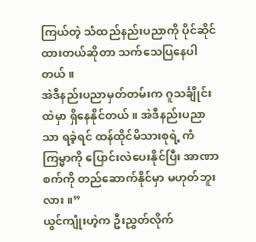ကြယ်တဲ့ သံထည်နည်းပညာကို ပိုင်ဆိုင်ထားတယ်ဆိုတာ သက်သေပြနေပါတယ်။
အဲဒီနည်းပညာမှတ်တမ်းက ဂူသင်္ချိုင်းထဲမှာ ရှိနေနိုင်တယ်။ အဲဒီနည်းပညာသာ ရခဲ့ရင် ထန်ထိုင်မိသားစုရဲ့ ကံကြမ္မာကို ပြောင်းလဲပေးနိုင်ပြီး အာဏာစက်ကို တည်ဆောက်နိုင်မှာ မဟုတ်ဘူးလား။”
ယွင်ကျုံးဟဲ့က ဦးညွှတ်လိုက်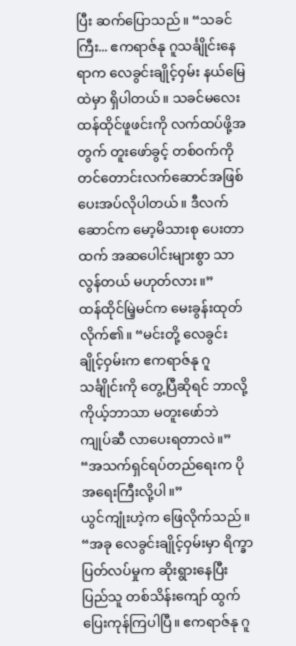ပြီး ဆက်ပြောသည်။ “သခင်ကြီး... ဧကရာဇ်နု ဂူသင်္ချိုင်းနေရာက လေခွင်းချိုင့်ဝှမ်း နယ်မြေထဲမှာ ရှိပါတယ်။ သခင်မလေး ထန်ထိုင်ဖူဖင်းကို လက်ထပ်ဖို့အတွက် တူးဖော်ခွင့် တစ်ဝက်ကို တင်တောင်းလက်ဆောင်အဖြစ် ပေးအပ်လိုပါတယ်။ ဒီလက်ဆောင်က မော့မိသားစု ပေးတာထက် အဆပေါင်းများစွာ သာလွန်တယ် မဟုတ်လား။”
ထန်ထိုင်မြဲ့မင်က မေးခွန်းထုတ်လိုက်၏။ “မင်းတို့ လေခွင်းချိုင့်ဝှမ်းက ဧကရာဇ်နု ဂူသင်္ချိုင်းကို တွေ့ပြီဆိုရင် ဘာလို့ ကိုယ့်ဘာသာ မတူးဖော်ဘဲ ကျုပ်ဆီ လာပေးရတာလဲ။”
“အသက်ရှင်ရပ်တည်ရေးက ပိုအရေးကြီးလို့ပါ။”
ယွင်ကျုံးဟဲ့က ဖြေလိုက်သည်။ “အခု လေခွင်းချိုင့်ဝှမ်းမှာ ရိက္ခာပြတ်လပ်မှုက ဆိုးရွားနေပြီး ပြည်သူ တစ်သိန်းကျော် ထွက်ပြေးကုန်ကြပါပြီ။ ဧကရာဇ်နု ဂူ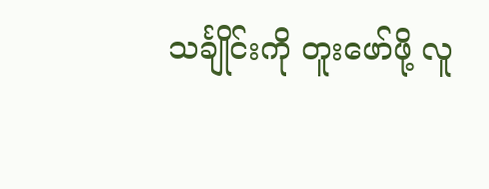သင်္ချိုင်းကို တူးဖော်ဖို့ လူ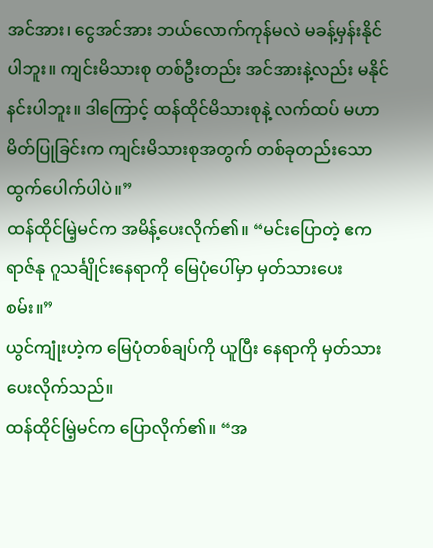အင်အား၊ ငွေအင်အား ဘယ်လောက်ကုန်မလဲ မခန့်မှန်းနိုင်ပါဘူး။ ကျင်းမိသားစု တစ်ဦးတည်း အင်အားနဲ့လည်း မနိုင်နင်းပါဘူး။ ဒါကြောင့် ထန်ထိုင်မိသားစုနဲ့ လက်ထပ် မဟာမိတ်ပြုခြင်းက ကျင်းမိသားစုအတွက် တစ်ခုတည်းသော ထွက်ပေါက်ပါပဲ။”
ထန်ထိုင်မြဲ့မင်က အမိန့်ပေးလိုက်၏။ “မင်းပြောတဲ့ ဧကရာဇ်နု ဂူသင်္ချိုင်းနေရာကို မြေပုံပေါ်မှာ မှတ်သားပေးစမ်း။”
ယွင်ကျုံးဟဲ့က မြေပုံတစ်ချပ်ကို ယူပြီး နေရာကို မှတ်သားပေးလိုက်သည်။
ထန်ထိုင်မြဲ့မင်က ပြောလိုက်၏။ “အ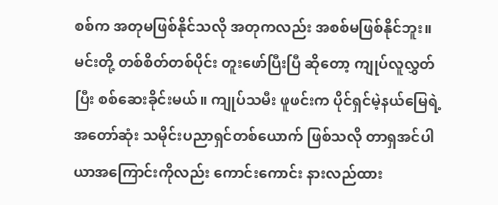စစ်က အတုမဖြစ်နိုင်သလို အတုကလည်း အစစ်မဖြစ်နိုင်ဘူး။ မင်းတို့ တစ်စိတ်တစ်ပိုင်း တူးဖော်ပြီးပြီ ဆိုတော့ ကျုပ်လူလွှတ်ပြီး စစ်ဆေးခိုင်းမယ်။ ကျုပ်သမီး ဖူဖင်းက ပိုင်ရှင်မဲ့နယ်မြေရဲ့ အတော်ဆုံး သမိုင်းပညာရှင်တစ်ယောက် ဖြစ်သလို တာရှအင်ပါယာအကြောင်းကိုလည်း ကောင်းကောင်း နားလည်ထား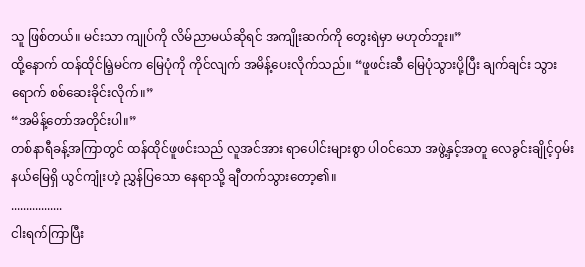သူ ဖြစ်တယ်။ မင်းသာ ကျုပ်ကို လိမ်ညာမယ်ဆိုရင် အကျိုးဆက်ကို တွေးရဲမှာ မဟုတ်ဘူး။”
ထို့နောက် ထန်ထိုင်မြဲ့မင်က မြေပုံကို ကိုင်လျက် အမိန့်ပေးလိုက်သည်။ “ဖူဖင်းဆီ မြေပုံသွားပို့ပြီး ချက်ချင်း သွားရောက် စစ်ဆေးခိုင်းလိုက်။”
“အမိန့်တော်အတိုင်းပါ။”
တစ်နာရီခန့်အကြာတွင် ထန်ထိုင်ဖူဖင်းသည် လူအင်အား ရာပေါင်းများစွာ ပါဝင်သော အဖွဲ့နှင့်အတူ လေခွင်းချိုင့်ဝှမ်းနယ်မြေရှိ ယွင်ကျုံးဟဲ့ ညွှန်ပြသော နေရာသို့ ချီတက်သွားတော့၏။
.................
ငါးရက်ကြာပြီး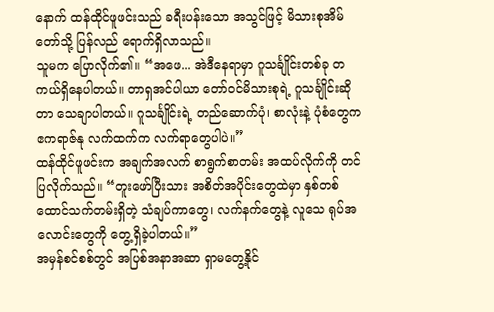နောက် ထန်ထိုင်ဖူဖင်းသည် ခရီးပန်းသော အသွင်ဖြင့် မိသားစုအိမ်တော်သို့ ပြန်လည် ရောက်ရှိလာသည်။
သူမက ပြောလိုက်၏။ “အဖေ... အဲဒီနေရာမှာ ဂူသင်္ချိုင်းတစ်ခု တကယ်ရှိနေပါတယ်။ တာရှအင်ပါယာ တော်ဝင်မိသားစုရဲ့ ဂူသင်္ချိုင်းဆိုတာ သေချာပါတယ်။ ဂူသင်္ချိုင်းရဲ့ တည်ဆောက်ပုံ၊ စာလုံးနဲ့ ပုံစံတွေက ဧကရာဇ်နု လက်ထက်က လက်ရာတွေပါပဲ။”
ထန်ထိုင်ဖူဖင်းက အချက်အလက် စာရွက်စာတမ်း အထပ်လိုက်ကို တင်ပြလိုက်သည်။ “တူးဖော်ပြီးသား အစိတ်အပိုင်းတွေထဲမှာ နှစ်တစ်ထောင်သက်တမ်းရှိတဲ့ သံချပ်ကာတွေ၊ လက်နက်တွေနဲ့ လူသေ ရုပ်အလောင်းတွေကို တွေ့ရှိခဲ့ပါတယ်။”
အမှန်စင်စစ်တွင် အပြစ်အနာအဆာ ရှာမတွေ့နိုင်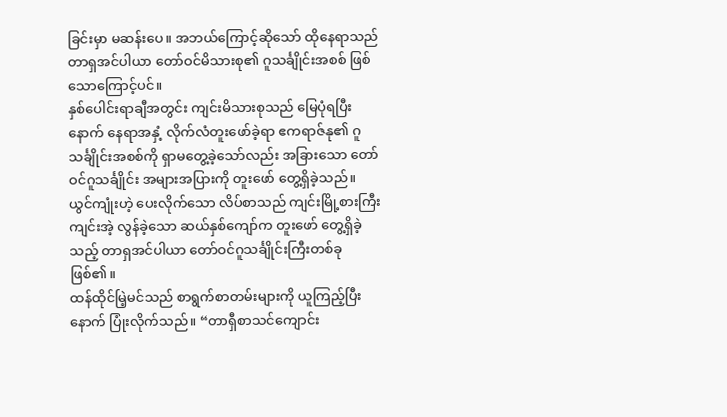ခြင်းမှာ မဆန်းပေ။ အဘယ်ကြောင့်ဆိုသော် ထိုနေရာသည် တာရှအင်ပါယာ တော်ဝင်မိသားစု၏ ဂူသင်္ချိုင်းအစစ် ဖြစ်သောကြောင့်ပင်။
နှစ်ပေါင်းရာချီအတွင်း ကျင်းမိသားစုသည် မြေပုံရပြီးနောက် နေရာအနှံ့ လိုက်လံတူးဖော်ခဲ့ရာ ဧကရာဇ်နု၏ ဂူသင်္ချိုင်းအစစ်ကို ရှာမတွေ့ခဲ့သော်လည်း အခြားသော တော်ဝင်ဂူသင်္ချိုင်း အများအပြားကို တူးဖော် တွေ့ရှိခဲ့သည်။
ယွင်ကျုံးဟဲ့ ပေးလိုက်သော လိပ်စာသည် ကျင်းမြို့စားကြီး ကျင်းအဲ့ လွန်ခဲ့သော ဆယ်နှစ်ကျော်က တူးဖော် တွေ့ရှိခဲ့သည့် တာရှအင်ပါယာ တော်ဝင်ဂူသင်္ချိုင်းကြီးတစ်ခု ဖြစ်၏။
ထန်ထိုင်မြဲ့မင်သည် စာရွက်စာတမ်းများကို ယူကြည့်ပြီးနောက် ပြုံးလိုက်သည်။ “တာရှီစာသင်ကျောင်း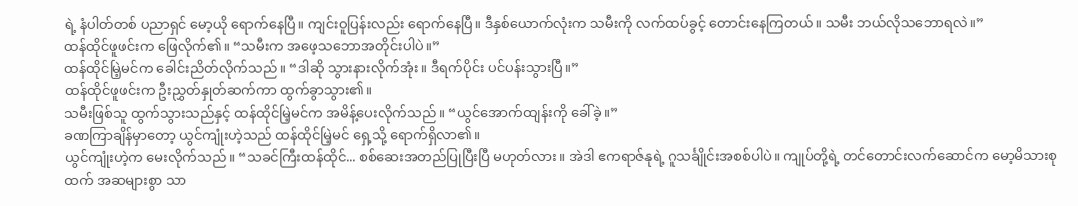ရဲ့ နံပါတ်တစ် ပညာရှင် မော့ယို ရောက်နေပြီ။ ကျင်းဝူပြန်းလည်း ရောက်နေပြီ။ ဒီနှစ်ယောက်လုံးက သမီးကို လက်ထပ်ခွင့် တောင်းနေကြတယ်။ သမီး ဘယ်လိုသဘောရလဲ။”
ထန်ထိုင်ဖူဖင်းက ဖြေလိုက်၏။ “သမီးက အဖေ့သဘောအတိုင်းပါပဲ။”
ထန်ထိုင်မြဲ့မင်က ခေါင်းညိတ်လိုက်သည်။ “ဒါဆို သွားနားလိုက်အုံး။ ဒီရက်ပိုင်း ပင်ပန်းသွားပြီ။”
ထန်ထိုင်ဖူဖင်းက ဦးညွှတ်နှုတ်ဆက်ကာ ထွက်ခွာသွား၏။
သမီးဖြစ်သူ ထွက်သွားသည်နှင့် ထန်ထိုင်မြဲ့မင်က အမိန့်ပေးလိုက်သည်။ “ယွင်အောက်ထျန်းကို ခေါ်ခဲ့။”
ခဏကြာချိန်မှာတော့ ယွင်ကျုံးဟဲ့သည် ထန်ထိုင်မြဲ့မင် ရှေ့သို့ ရောက်ရှိလာ၏။
ယွင်ကျုံးဟဲ့က မေးလိုက်သည်။ “သခင်ကြီးထန်ထိုင်... စစ်ဆေးအတည်ပြုပြီးပြီ မဟုတ်လား။ အဲဒါ ဧကရာဇ်နုရဲ့ ဂူသင်္ချိုင်းအစစ်ပါပဲ။ ကျုပ်တို့ရဲ့ တင်တောင်းလက်ဆောင်က မော့မိသားစုထက် အဆများစွာ သာ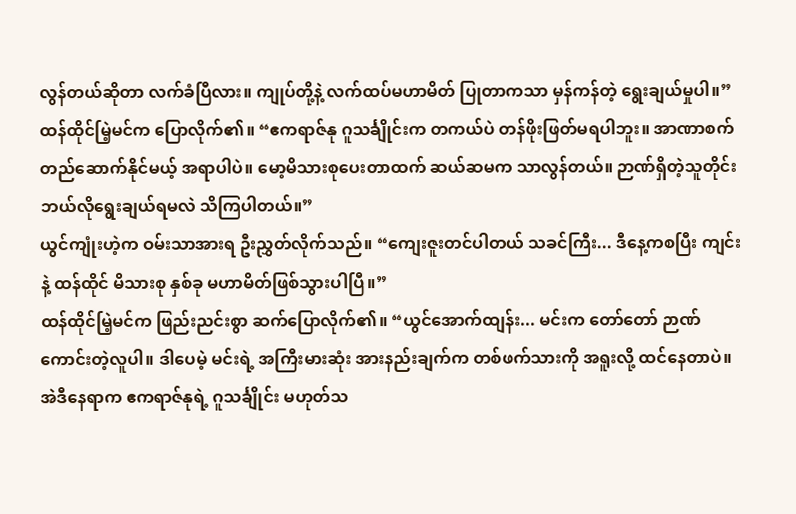လွန်တယ်ဆိုတာ လက်ခံပြီလား။ ကျုပ်တို့နဲ့ လက်ထပ်မဟာမိတ် ပြုတာကသာ မှန်ကန်တဲ့ ရွေးချယ်မှုပါ။”
ထန်ထိုင်မြဲ့မင်က ပြောလိုက်၏။ “ဧကရာဇ်နု ဂူသင်္ချိုင်းက တကယ်ပဲ တန်ဖိုးဖြတ်မရပါဘူး။ အာဏာစက် တည်ဆောက်နိုင်မယ့် အရာပါပဲ။ မော့မိသားစုပေးတာထက် ဆယ်ဆမက သာလွန်တယ်။ ဉာဏ်ရှိတဲ့သူတိုင်း ဘယ်လိုရွေးချယ်ရမလဲ သိကြပါတယ်။”
ယွင်ကျုံးဟဲ့က ဝမ်းသာအားရ ဦးညွှတ်လိုက်သည်။ “ကျေးဇူးတင်ပါတယ် သခင်ကြီး... ဒီနေ့ကစပြီး ကျင်းနဲ့ ထန်ထိုင် မိသားစု နှစ်ခု မဟာမိတ်ဖြစ်သွားပါပြီ။”
ထန်ထိုင်မြဲ့မင်က ဖြည်းညင်းစွာ ဆက်ပြောလိုက်၏။ “ယွင်အောက်ထျန်း... မင်းက တော်တော် ဉာဏ်ကောင်းတဲ့လူပါ။ ဒါပေမဲ့ မင်းရဲ့ အကြီးမားဆုံး အားနည်းချက်က တစ်ဖက်သားကို အရူးလို့ ထင်နေတာပဲ။ အဲဒီနေရာက ဧကရာဇ်နုရဲ့ ဂူသင်္ချိုင်း မဟုတ်သ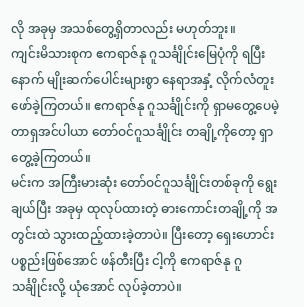လို အခုမှ အသစ်တွေ့ရှိတာလည်း မဟုတ်ဘူး။
ကျင်းမိသားစုက ဧကရာဇ်နု ဂူသင်္ချိုင်းမြေပုံကို ရပြီးနောက် မျိုးဆက်ပေါင်းများစွာ နေရာအနှံ့ လိုက်လံတူးဖော်ခဲ့ကြတယ်။ ဧကရာဇ်နု ဂူသင်္ချိုင်းကို ရှာမတွေ့ပေမဲ့ တာရှအင်ပါယာ တော်ဝင်ဂူသင်္ချိုင်း တချို့ကိုတော့ ရှာတွေ့ခဲ့ကြတယ်။
မင်းက အကြီးမားဆုံး တော်ဝင်ဂူသင်္ချိုင်းတစ်ခုကို ရွေးချယ်ပြီး အခုမှ ထုလုပ်ထားတဲ့ ဓားကောင်းတချို့ကို အတွင်းထဲ သွားထည့်ထားခဲ့တာပဲ။ ပြီးတော့ ရှေးဟောင်းပစ္စည်းဖြစ်အောင် ဖန်တီးပြီး ငါ့ကို ဧကရာဇ်နု ဂူသင်္ချိုင်းလို့ ယုံအောင် လုပ်ခဲ့တာပဲ။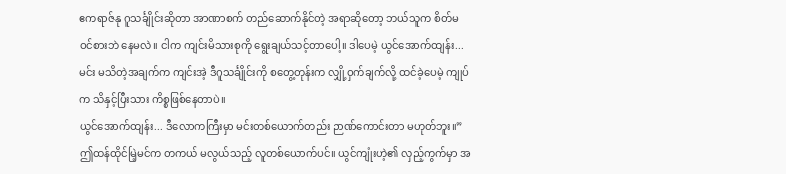ဧကရာဇ်နု ဂူသင်္ချိုင်းဆိုတာ အာဏာစက် တည်ဆောက်နိုင်တဲ့ အရာဆိုတော့ ဘယ်သူက စိတ်မဝင်စားဘဲ နေမလဲ။ ငါက ကျင်းမိသားစုကို ရွေးချယ်သင့်တာပေါ့။ ဒါပေမဲ့ ယွင်အောက်ထျန်း... မင်း မသိတဲ့အချက်က ကျင်းအဲ့ ဒီဂူသင်္ချိုင်းကို စတွေ့တုန်းက လျှို့ဝှက်ချက်လို့ ထင်ခဲ့ပေမဲ့ ကျုပ်က သိနှင့်ပြီးသား ကိစ္စဖြစ်နေတာပဲ။
ယွင်အောက်ထျန်း... ဒီလောကကြီးမှာ မင်းတစ်ယောက်တည်း ဉာဏ်ကောင်းတာ မဟုတ်ဘူး။”
ဤထန်ထိုင်မြဲ့မင်က တကယ် မလွယ်သည့် လူတစ်ယောက်ပင်။ ယွင်ကျုံးဟဲ့၏ လှည့်ကွက်မှာ အ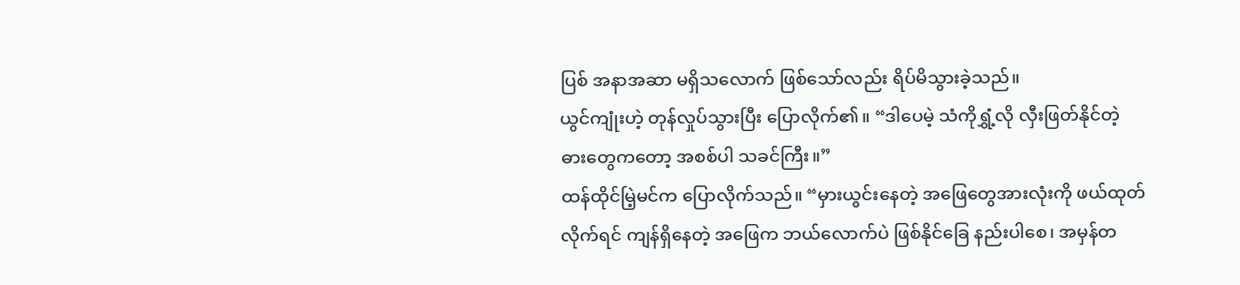ပြစ် အနာအဆာ မရှိသလောက် ဖြစ်သော်လည်း ရိပ်မိသွားခဲ့သည်။
ယွင်ကျုံးဟဲ့ တုန်လှုပ်သွားပြီး ပြောလိုက်၏။ “ဒါပေမဲ့ သံကိုရွှံ့လို လှီးဖြတ်နိုင်တဲ့ ဓားတွေကတော့ အစစ်ပါ သခင်ကြီး။”
ထန်ထိုင်မြဲ့မင်က ပြောလိုက်သည်။ “မှားယွင်းနေတဲ့ အဖြေတွေအားလုံးကို ဖယ်ထုတ်လိုက်ရင် ကျန်ရှိနေတဲ့ အဖြေက ဘယ်လောက်ပဲ ဖြစ်နိုင်ခြေ နည်းပါစေ၊ အမှန်တ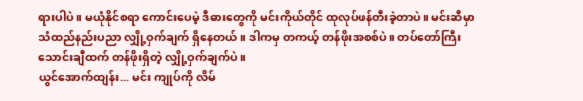ရားပါပဲ။ မယုံနိုင်စရာ ကောင်းပေမဲ့ ဒီဓားတွေကို မင်းကိုယ်တိုင် ထုလုပ်ဖန်တီးခဲ့တာပဲ။ မင်းဆီမှာ သံထည်နည်းပညာ လျှို့ဝှက်ချက် ရှိနေတယ်။ ဒါကမှ တကယ့် တန်ဖိုးအစစ်ပဲ။ တပ်တော်ကြီး သောင်းချီထက် တန်ဖိုးရှိတဲ့ လျှို့ဝှက်ချက်ပဲ။
ယွင်အောက်ထျန်း... မင်း ကျုပ်ကို လိမ်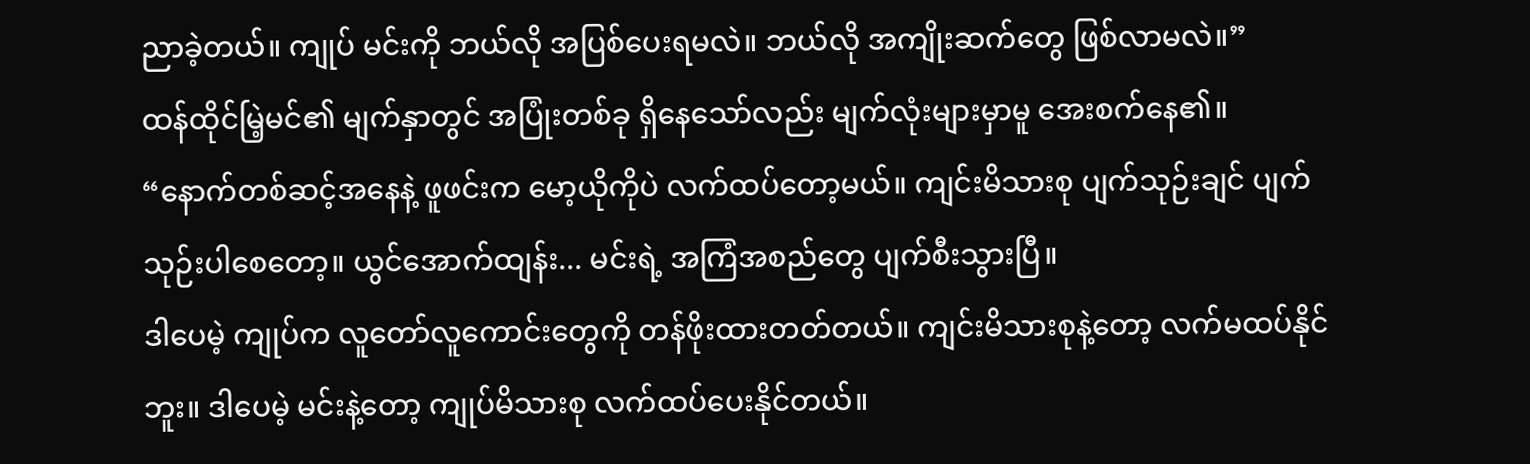ညာခဲ့တယ်။ ကျုပ် မင်းကို ဘယ်လို အပြစ်ပေးရမလဲ။ ဘယ်လို အကျိုးဆက်တွေ ဖြစ်လာမလဲ။”
ထန်ထိုင်မြဲ့မင်၏ မျက်နှာတွင် အပြုံးတစ်ခု ရှိနေသော်လည်း မျက်လုံးများမှာမူ အေးစက်နေ၏။
“နောက်တစ်ဆင့်အနေနဲ့ ဖူဖင်းက မော့ယိုကိုပဲ လက်ထပ်တော့မယ်။ ကျင်းမိသားစု ပျက်သုဉ်းချင် ပျက်သုဉ်းပါစေတော့။ ယွင်အောက်ထျန်း... မင်းရဲ့ အကြံအစည်တွေ ပျက်စီးသွားပြီ။
ဒါပေမဲ့ ကျုပ်က လူတော်လူကောင်းတွေကို တန်ဖိုးထားတတ်တယ်။ ကျင်းမိသားစုနဲ့တော့ လက်မထပ်နိုင်ဘူး။ ဒါပေမဲ့ မင်းနဲ့တော့ ကျုပ်မိသားစု လက်ထပ်ပေးနိုင်တယ်။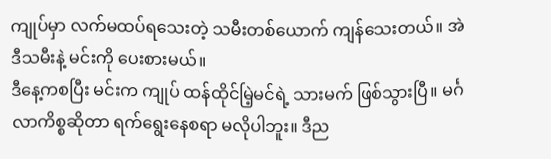ကျုပ်မှာ လက်မထပ်ရသေးတဲ့ သမီးတစ်ယောက် ကျန်သေးတယ်။ အဲဒီသမီးနဲ့ မင်းကို ပေးစားမယ်။
ဒီနေ့ကစပြီး မင်းက ကျုပ် ထန်ထိုင်မြဲ့မင်ရဲ့ သားမက် ဖြစ်သွားပြီ။ မင်္ဂလာကိစ္စဆိုတာ ရက်ရွေးနေစရာ မလိုပါဘူး။ ဒီည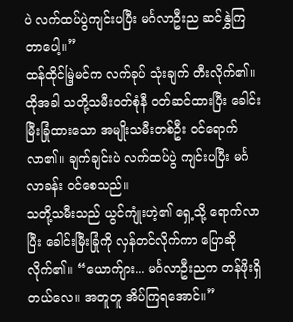ပဲ လက်ထပ်ပွဲကျင်းပပြီး မင်္ဂလာဦးည ဆင်နွှဲကြတာပေါ့။”
ထန်ထိုင်မြဲ့မင်က လက်ခုပ် သုံးချက် တီးလိုက်၏။ ထိုအခါ သတို့သမီးဝတ်စုံနီ ဝတ်ဆင်ထားပြီး ခေါင်းမြီးခြုံထားသော အမျိုးသမီးတစ်ဦး ဝင်ရောက်လာ၏။ ချက်ချင်းပဲ လက်ထပ်ပွဲ ကျင်းပပြီး မင်္ဂလာခန်း ဝင်စေသည်။
သတို့သမီးသည် ယွင်ကျုံးဟဲ့၏ ရှေ့သို့ ရောက်လာပြီး ခေါင်းမြီးခြုံကို လှန်တင်လိုက်ကာ ပြောဆိုလိုက်၏။ “ယောက်ျား... မင်္ဂလာဦးညက တန်ဖိုးရှိတယ်လေ။ အတူတူ အိပ်ကြရအောင်။”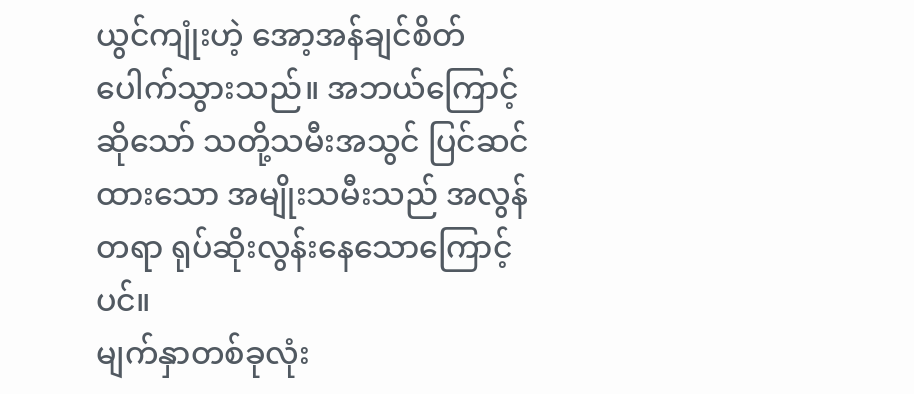ယွင်ကျုံးဟဲ့ အော့အန်ချင်စိတ် ပေါက်သွားသည်။ အဘယ်ကြောင့်ဆိုသော် သတို့သမီးအသွင် ပြင်ဆင်ထားသော အမျိုးသမီးသည် အလွန်တရာ ရုပ်ဆိုးလွန်းနေသောကြောင့်ပင်။
မျက်နှာတစ်ခုလုံး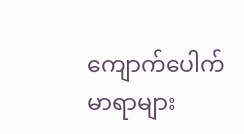ကျောက်ပေါက်မာရာများ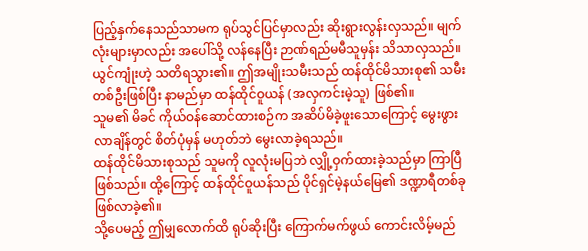ပြည့်နှက်နေသည်သာမက ရုပ်သွင်ပြင်မှာလည်း ဆိုးရွားလွန်းလှသည်။ မျက်လုံးများမှာလည်း အပေါ်သို့ လန်နေပြီး ဉာဏ်ရည်မမီသူမှန်း သိသာလှသည်။
ယွင်ကျုံးဟဲ့ သတိရသွား၏။ ဤအမျိုးသမီးသည် ထန်ထိုင်မိသားစု၏ သမီးတစ်ဦးဖြစ်ပြီး နာမည်မှာ ထန်ထိုင်ဝူယန် (အလှကင်းမဲ့သူ) ဖြစ်၏။
သူမ၏ မိခင် ကိုယ်ဝန်ဆောင်ထားစဉ်က အဆိပ်မိခဲ့ဖူးသောကြောင့် မွေးဖွားလာချိန်တွင် စိတ်ပုံမှန် မဟုတ်ဘဲ မွေးလာခဲ့ရသည်။
ထန်ထိုင်မိသားစုသည် သူမကို လူလုံးမပြဘဲ လျှို့ဝှက်ထားခဲ့သည်မှာ ကြာပြီဖြစ်သည်။ ထို့ကြောင့် ထန်ထိုင်ဝူယန်သည် ပိုင်ရှင်မဲ့နယ်မြေ၏ ဒဏ္ဍာရီတစ်ခု ဖြစ်လာခဲ့၏။
သို့ပေမည့် ဤမျှလောက်ထိ ရုပ်ဆိုးပြီး ကြောက်မက်ဖွယ် ကောင်းလိမ့်မည်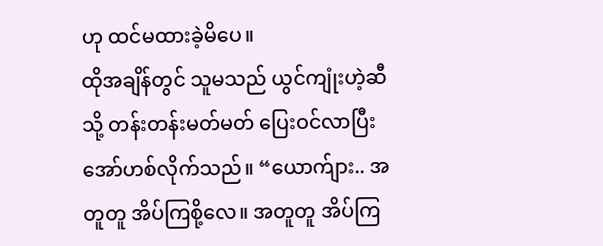ဟု ထင်မထားခဲ့မိပေ။
ထိုအချိန်တွင် သူမသည် ယွင်ကျုံးဟဲ့ဆီသို့ တန်းတန်းမတ်မတ် ပြေးဝင်လာပြီး အော်ဟစ်လိုက်သည်။ “ယောက်ျား.. အတူတူ အိပ်ကြစို့လေ။ အတူတူ အိပ်ကြ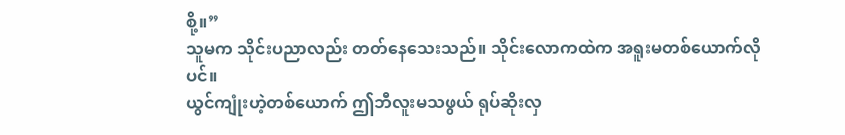စို့။”
သူမက သိုင်းပညာလည်း တတ်နေသေးသည်။ သိုင်းလောကထဲက အရူးမတစ်ယောက်လိုပင်။
ယွင်ကျုံးဟဲ့တစ်ယောက် ဤဘီလူးမသဖွယ် ရုပ်ဆိုးလှ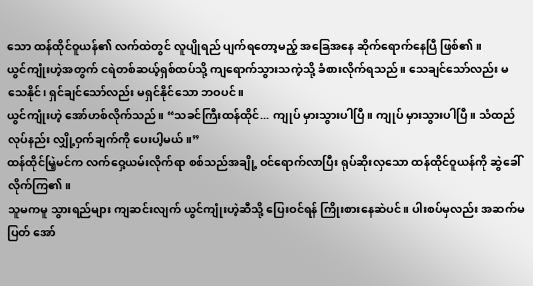သော ထန်ထိုင်ဝူယန်၏ လက်ထဲတွင် လူပျိုရည် ပျက်ရတော့မည့် အခြေအနေ ဆိုက်ရောက်နေပြီ ဖြစ်၏။
ယွင်ကျုံးဟဲ့အတွက် ငရဲတစ်ဆယ့်ရှစ်ထပ်သို့ ကျရောက်သွားသကဲ့သို့ ခံစားလိုက်ရသည်။ သေချင်သော်လည်း မသေနိုင်၊ ရှင်ချင်သော်လည်း မရှင်နိုင်သော ဘဝပင်။
ယွင်ကျုံးဟဲ့ အော်ဟစ်လိုက်သည်။ “သခင်ကြီးထန်ထိုင်... ကျုပ် မှားသွားပါပြီ။ ကျုပ် မှားသွားပါပြီ။ သံထည်လုပ်နည်း လျှို့ဝှက်ချက်ကို ပေးပါ့မယ်။”
ထန်ထိုင်မြဲ့မင်က လက်ဝှေ့ယမ်းလိုက်ရာ စစ်သည်အချို့ ဝင်ရောက်လာပြီး ရုပ်ဆိုးလှသော ထန်ထိုင်ဝူယန်ကို ဆွဲခေါ်လိုက်ကြ၏။
သူမကမူ သွားရည်များ ကျဆင်းလျက် ယွင်ကျုံးဟဲ့ဆီသို့ ပြေးဝင်ရန် ကြိုးစားနေဆဲပင်။ ပါးစပ်မှလည်း အဆက်မပြတ် အော်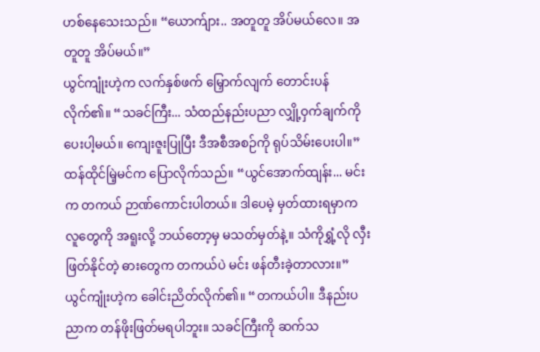ဟစ်နေသေးသည်။ “ယောက်ျား.. အတူတူ အိပ်မယ်လေ။ အတူတူ အိပ်မယ်။”
ယွင်ကျုံးဟဲ့က လက်နှစ်ဖက် မြှောက်လျက် တောင်းပန်လိုက်၏။ “သခင်ကြီး... သံထည်နည်းပညာ လျှို့ဝှက်ချက်ကို ပေးပါ့မယ်။ ကျေးဇူးပြုပြီး ဒီအစီအစဉ်ကို ရုပ်သိမ်းပေးပါ။”
ထန်ထိုင်မြဲ့မင်က ပြောလိုက်သည်။ “ယွင်အောက်ထျန်း... မင်းက တကယ် ဉာဏ်ကောင်းပါတယ်။ ဒါပေမဲ့ မှတ်ထားရမှာက လူတွေကို အရူးလို့ ဘယ်တော့မှ မသတ်မှတ်နဲ့။ သံကိုရွှံ့လို လှီးဖြတ်နိုင်တဲ့ ဓားတွေက တကယ်ပဲ မင်း ဖန်တီးခဲ့တာလား။”
ယွင်ကျုံးဟဲ့က ခေါင်းညိတ်လိုက်၏။ “တကယ်ပါ။ ဒီနည်းပညာက တန်ဖိုးဖြတ်မရပါဘူး။ သခင်ကြီးကို ဆက်သ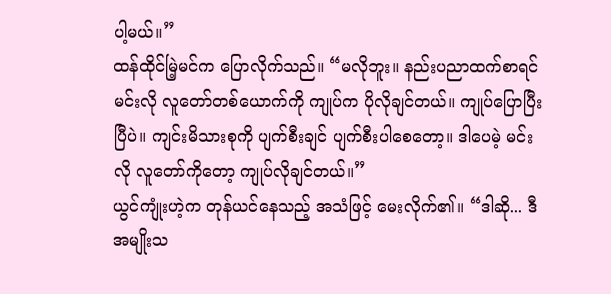ပါ့မယ်။”
ထန်ထိုင်မြဲ့မင်က ပြောလိုက်သည်။ “မလိုဘူး။ နည်းပညာထက်စာရင် မင်းလို လူတော်တစ်ယောက်ကို ကျုပ်က ပိုလိုချင်တယ်။ ကျုပ်ပြောပြီးပြီပဲ။ ကျင်းမိသားစုကို ပျက်စီးချင် ပျက်စီးပါစေတော့။ ဒါပေမဲ့ မင်းလို လူတော်ကိုတော့ ကျုပ်လိုချင်တယ်။”
ယွင်ကျုံးဟဲ့က တုန်ယင်နေသည့် အသံဖြင့် မေးလိုက်၏။ “ဒါဆို... ဒီအမျိုးသ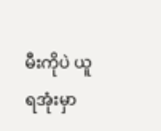မီးကိုပဲ ယူရအုံးမှာ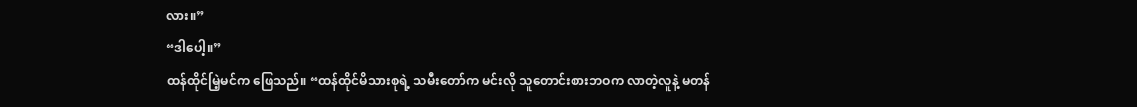လား။”
“ဒါပေါ့။”
ထန်ထိုင်မြဲ့မင်က ဖြေသည်။ “ထန်ထိုင်မိသားစုရဲ့ သမီးတော်က မင်းလို သူတောင်းစားဘဝက လာတဲ့လူနဲ့ မတန်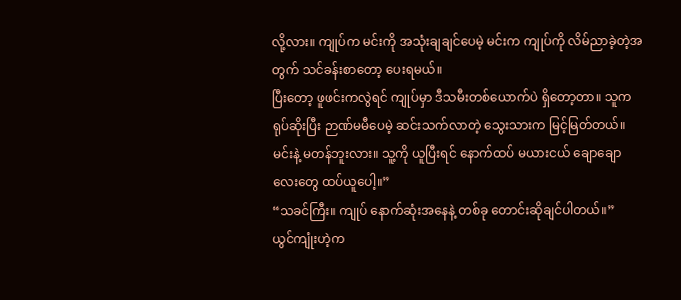လို့လား။ ကျုပ်က မင်းကို အသုံးချချင်ပေမဲ့ မင်းက ကျုပ်ကို လိမ်ညာခဲ့တဲ့အတွက် သင်ခန်းစာတော့ ပေးရမယ်။
ပြီးတော့ ဖူဖင်းကလွဲရင် ကျုပ်မှာ ဒီသမီးတစ်ယောက်ပဲ ရှိတော့တာ။ သူက ရုပ်ဆိုးပြီး ဉာဏ်မမီပေမဲ့ ဆင်းသက်လာတဲ့ သွေးသားက မြင့်မြတ်တယ်။ မင်းနဲ့ မတန်ဘူးလား။ သူ့ကို ယူပြီးရင် နောက်ထပ် မယားငယ် ချောချောလေးတွေ ထပ်ယူပေါ့။”
“သခင်ကြီး။ ကျုပ် နောက်ဆုံးအနေနဲ့ တစ်ခု တောင်းဆိုချင်ပါတယ်။”
ယွင်ကျုံးဟဲ့က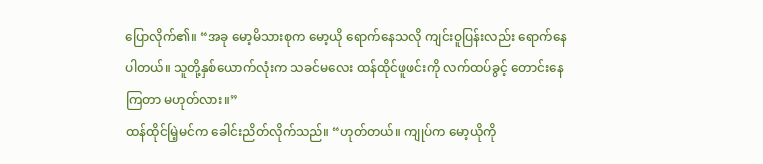ပြောလိုက်၏။ “အခု မော့မိသားစုက မော့ယို ရောက်နေသလို ကျင်းဝူပြန်းလည်း ရောက်နေပါတယ်။ သူတို့နှစ်ယောက်လုံးက သခင်မလေး ထန်ထိုင်ဖူဖင်းကို လက်ထပ်ခွင့် တောင်းနေကြတာ မဟုတ်လား။”
ထန်ထိုင်မြဲ့မင်က ခေါင်းညိတ်လိုက်သည်။ “ဟုတ်တယ်။ ကျုပ်က မော့ယိုကို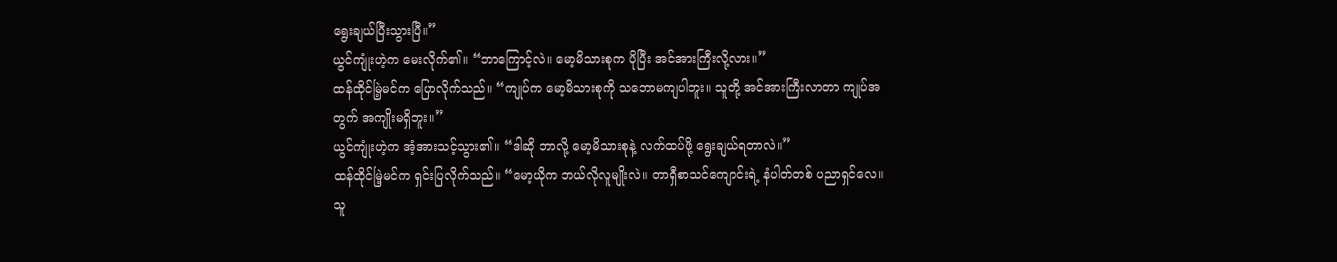ရွေးချယ်ပြီးသွားပြီ။”
ယွင်ကျုံးဟဲ့က မေးလိုက်၏။ “ဘာကြောင့်လဲ။ မော့မိသားစုက ပိုပြီး အင်အားကြီးလို့လား။”
ထန်ထိုင်မြဲ့မင်က ပြောလိုက်သည်။ “ကျုပ်က မော့မိသားစုကို သဘောမကျပါဘူး။ သူတို့ အင်အားကြီးလာတာ ကျုပ်အတွက် အကျိုးမရှိဘူး။”
ယွင်ကျုံးဟဲ့က အံ့အားသင့်သွား၏။ “ဒါဆို ဘာလို့ မော့မိသားစုနဲ့ လက်ထပ်ဖို့ ရွေးချယ်ရတာလဲ။”
ထန်ထိုင်မြဲ့မင်က ရှင်းပြလိုက်သည်။ “မော့ယိုက ဘယ်လိုလူမျိုးလဲ။ တာရှီစာသင်ကျောင်းရဲ့ နံပါတ်တစ် ပညာရှင်လေ။ သူ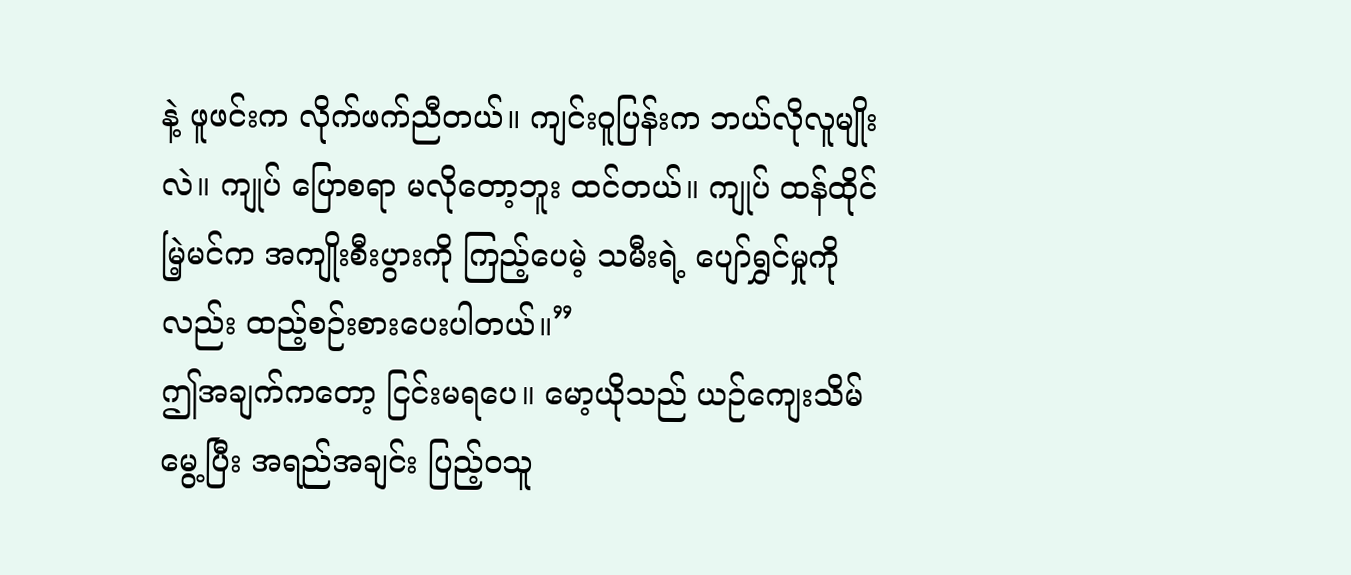နဲ့ ဖူဖင်းက လိုက်ဖက်ညီတယ်။ ကျင်းဝူပြန်းက ဘယ်လိုလူမျိုးလဲ။ ကျုပ် ပြောစရာ မလိုတော့ဘူး ထင်တယ်။ ကျုပ် ထန်ထိုင်မြဲ့မင်က အကျိုးစီးပွားကို ကြည့်ပေမဲ့ သမီးရဲ့ ပျော်ရွှင်မှုကိုလည်း ထည့်စဉ်းစားပေးပါတယ်။”
ဤအချက်ကတော့ ငြင်းမရပေ။ မော့ယိုသည် ယဉ်ကျေးသိမ်မွေ့ပြီး အရည်အချင်း ပြည့်ဝသူ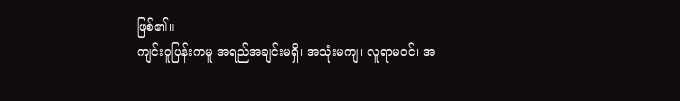ဖြစ်၏။
ကျင်းဝူပြန်းကမူ အရည်အချင်းမရှိ၊ အသုံးမကျ၊ လူရာမဝင်၊ အ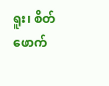ရူး၊ စိတ်ဖောက်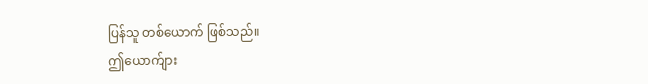ပြန်သူ တစ်ယောက် ဖြစ်သည်။
ဤယောက်ျား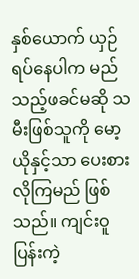နှစ်ယောက် ယှဉ်ရပ်နေပါက မည်သည့်ဖခင်မဆို သမီးဖြစ်သူကို မော့ယိုနှင့်သာ ပေးစားလိုကြမည် ဖြစ်သည်။ ကျင်းဝူပြန်းကဲ့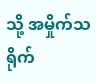သို့ အမှိုက်သရိုက်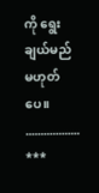ကို ရွေးချယ်မည် မဟုတ်ပေ။
..................
***